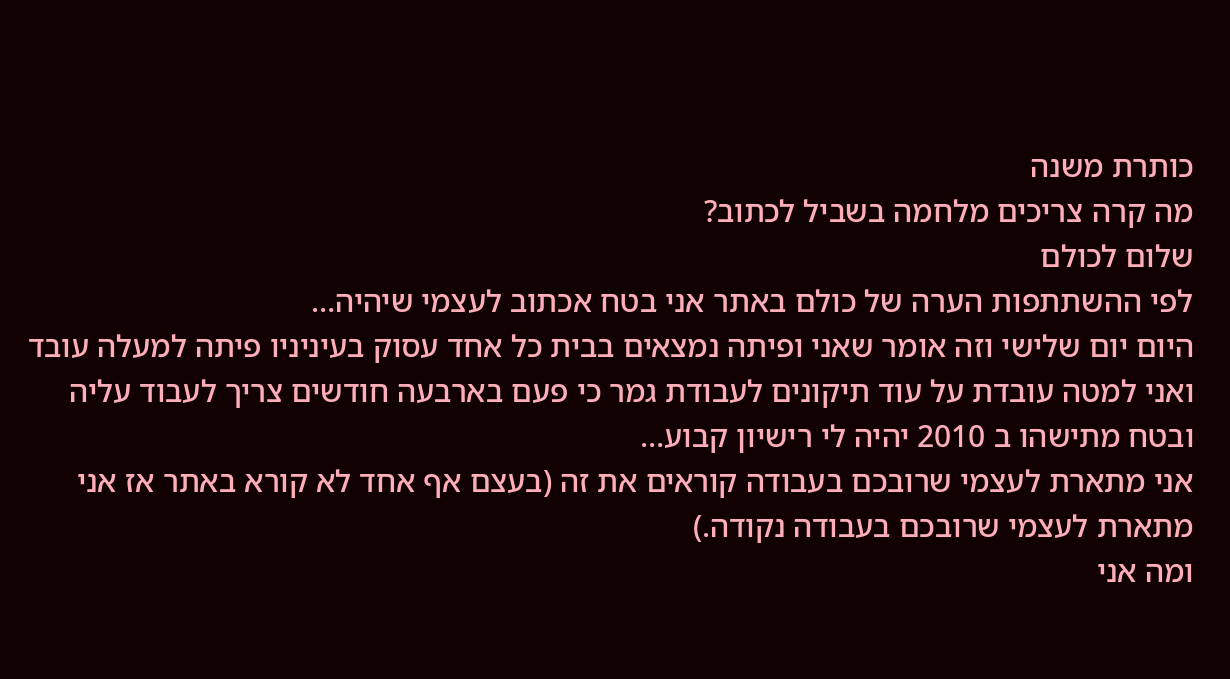כותרת משנה
מה קרה צריכים מלחמה בשביל לכתוב?
שלום לכולם
לפי ההשתתפות הערה של כולם באתר אני בטח אכתוב לעצמי שיהיה…
היום יום שלישי וזה אומר שאני ופיתה נמצאים בבית כל אחד עסוק בעיניניו פיתה למעלה עובד ואני למטה עובדת על עוד תיקונים לעבודת גמר כי פעם בארבעה חודשים צריך לעבוד עליה ובטח מתישהו ב 2010 יהיה לי רישיון קבוע…
אני מתארת לעצמי שרובכם בעבודה קוראים את זה (בעצם אף אחד לא קורא באתר אז אני מתארת לעצמי שרובכם בעבודה נקודה.)
ומה אני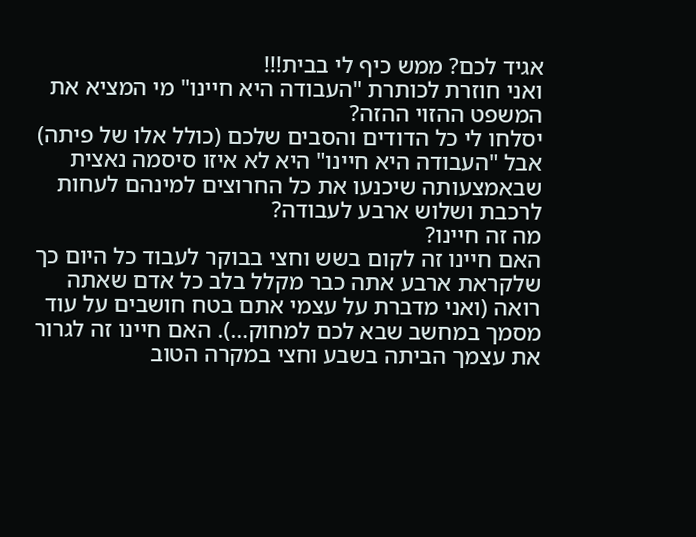אגיד לכם? ממש כיף לי בבית!!!
ואני חוזרת לכותרת "העבודה היא חיינו" מי המציא את המשפט ההזוי ההזה?
יסלחו לי כל הדודים והסבים שלכם (כולל אלו של פיתה) אבל "העבודה היא חיינו" היא לא איזו סיסמה נאצית שבאמצעותה שיכנעו את כל החרוצים למינהם לעחות לרכבת ושלוש ארבע לעבודה?
מה זה חיינו?
האם חיינו זה לקום בשש וחצי בבוקר לעבוד כל היום כך שלקראת ארבע אתה כבר מקלל בלב כל אדם שאתה רואה (ואני מדברת על עצמי אתם בטח חושבים על עוד מסמך במחשב שבא לכם למחוק…). האם חיינו זה לגרור את עצמך הביתה בשבע וחצי במקרה הטוב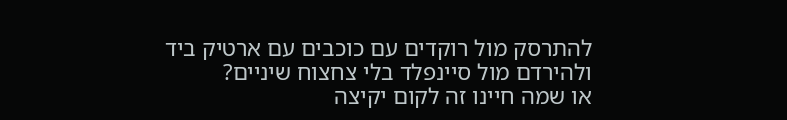להתרסק מול רוקדים עם כוכבים עם ארטיק ביד ולהירדם מול סיינפלד בלי צחצוח שיניים?
או שמה חיינו זה לקום יקיצה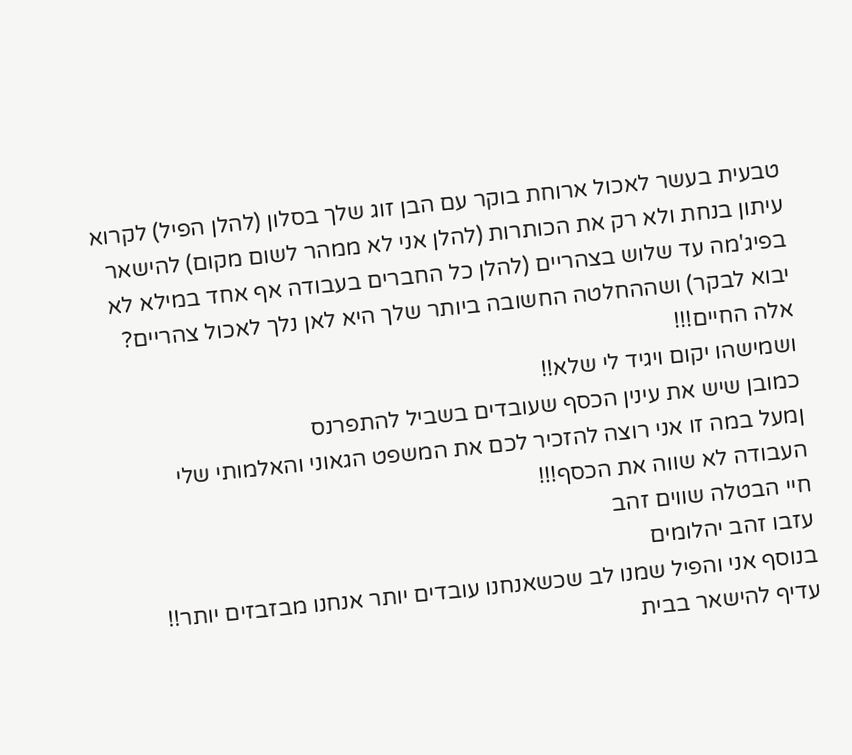טבעית בעשר לאכול ארוחת בוקר עם הבן זוג שלך בסלון (להלן הפיל) לקרוא עיתון בנחת ולא רק את הכותרות (להלן אני לא ממהר לשום מקום) להישאר בפיג'מה עד שלוש בצהריים (להלן כל החברים בעבודה אף אחד במילא לא יבוא לבקר) ושההחלטה החשובה ביותר שלך היא לאן נלך לאכול צהריים?
אלה החיים!!!
ושמישהו יקום ויגיד לי שלא!!
כמובן שיש את עינין הכסף שעובדים בשביל להתפרנס
ןמעל במה זו אני רוצה להזכיר לכם את המשפט הגאוני והאלמותי שלי
העבודה לא שווה את הכסף!!!
חיי הבטלה שווים זהב
עזבו זהב יהלומים
בנוסף אני והפיל שמנו לב שכשאנחנו עובדים יותר אנחנו מבזבזים יותר!!
עדיף להישאר בבית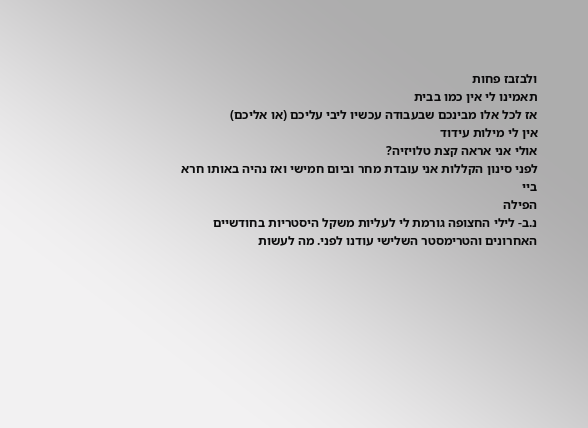ולבזבז פחות
תאמינו לי אין כמו בבית
אז לכל אלו מבינכם שבעבודה עכשיו ליבי עליכם (או אליכם)
אין לי מילות עידוד
אולי אני אראה קצת טלויזיה?
לפני סינון הקללות אני עובדת מחר וביום חמישי ואז נהיה באותו חרא
ביי
הפילה
נ.ב- לילי החצופה גורמת לי לעליות משקל היסטריות בחודשיים האחרונים והטרימסטר השלישי עודנו לפני. מה לעשות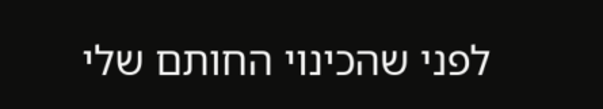לפני שהכינוי החותם שלי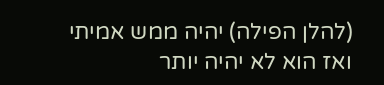(להלן הפילה) יהיה ממש אמיתי ואז הוא לא יהיה יותר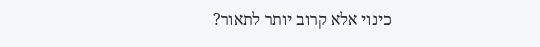כינוי אלא קרוב יותר לתאור?